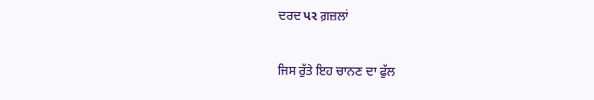ਦਰਦ પર ਗ਼ਜ਼ਲਾਂ

ਜਿਸ ਰੁੱਤੇ ਇਹ ਚਾਨਣ ਦਾ ਫੁੱਲ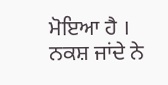ਮੋਇਆ ਹੈ ।
ਨਕਸ਼ ਜਾਂਦੇ ਨੇ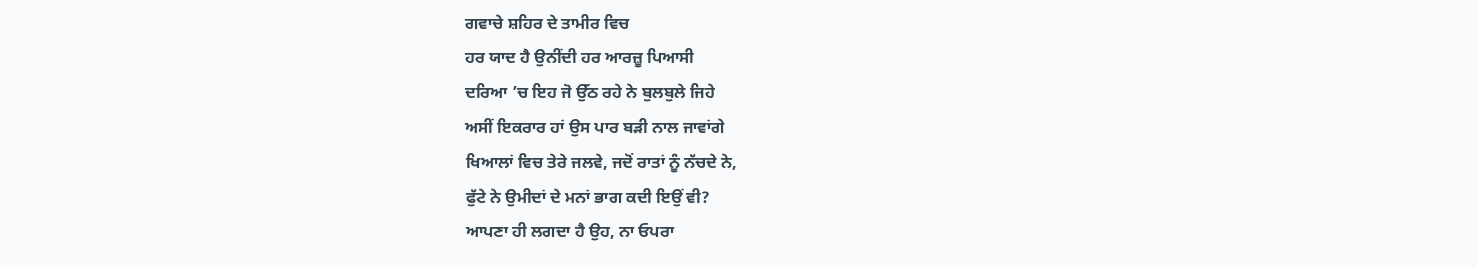ਗਵਾਚੇ ਸ਼ਹਿਰ ਦੇ ਤਾਮੀਰ ਵਿਚ
ਹਰ ਯਾਦ ਹੈ ਉਨੀਂਦੀ ਹਰ ਆਰਜ਼ੂ ਪਿਆਸੀ
ਦਰਿਆ ’ਚ ਇਹ ਜੋ ਉੱਠ ਰਹੇ ਨੇ ਬੁਲਬੁਲੇ ਜਿਹੇ
ਅਸੀਂ ਇਕਰਾਰ ਹਾਂ ਉਸ ਪਾਰ ਬੜੀ ਨਾਲ ਜਾਵਾਂਗੇ
ਖਿਆਲਾਂ ਵਿਚ ਤੇਰੇ ਜਲਵੇ, ਜਦੋਂ ਰਾਤਾਂ ਨੂੰ ਨੱਚਦੇ ਨੇ,
ਫੁੱਟੇ ਨੇ ਉਮੀਦਾਂ ਦੇ ਮਨਾਂ ਭਾਗ ਕਦੀ ਇਉਂ ਵੀ?
ਆਪਣਾ ਹੀ ਲਗਦਾ ਹੈ ਉਹ, ਨਾ ਓਪਰਾ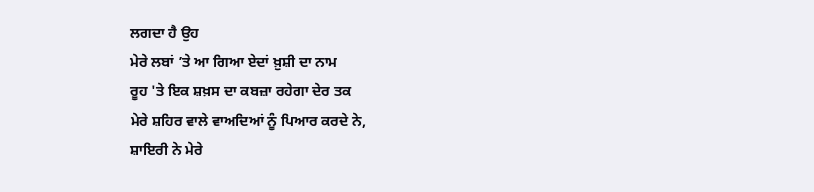ਲਗਦਾ ਹੈ ਉਹ
ਮੇਰੇ ਲਬਾਂ ’ਤੇ ਆ ਗਿਆ ਏਦਾਂ ਖ਼ੁਸ਼ੀ ਦਾ ਨਾਮ
ਰੂਹ 'ਤੇ ਇਕ ਸ਼ਖ਼ਸ ਦਾ ਕਬਜ਼ਾ ਰਹੇਗਾ ਦੇਰ ਤਕ
ਮੇਰੇ ਸ਼ਹਿਰ ਵਾਲੇ ਵਾਅਦਿਆਂ ਨੂੰ ਪਿਆਰ ਕਰਦੇ ਨੇ,
ਸ਼ਾਇਰੀ ਨੇ ਮੇਰੇ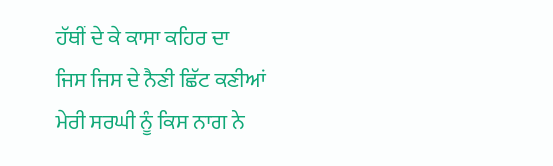ਹੱਥੀਂ ਦੇ ਕੇ ਕਾਸਾ ਕਹਿਰ ਦਾ
ਜਿਸ ਜਿਸ ਦੇ ਨੈਣੀ ਛਿੱਟ ਕਣੀਆਂ
ਮੇਰੀ ਸਰਘੀ ਨੂੰ ਕਿਸ ਨਾਗ ਨੇ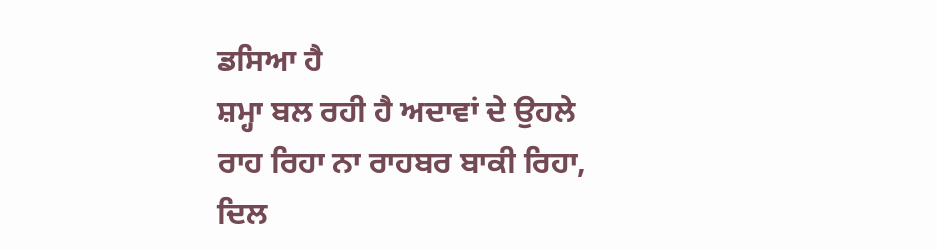ਡਸਿਆ ਹੈ
ਸ਼ਮ੍ਹਾ ਬਲ ਰਹੀ ਹੈ ਅਦਾਵਾਂ ਦੇ ਉਹਲੇ
ਰਾਹ ਰਿਹਾ ਨਾ ਰਾਹਬਰ ਬਾਕੀ ਰਿਹਾ,
ਦਿਲ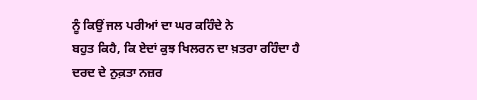ਨੂੰ ਕਿਉਂ ਜਲ ਪਰੀਆਂ ਦਾ ਘਰ ਕਹਿੰਦੇ ਨੇ
ਬਹੁਤ ਕਿਹੈ, ਕਿ ਏਦਾਂ ਕੁਝ ਖਿਲਰਨ ਦਾ ਖ਼ਤਰਾ ਰਹਿੰਦਾ ਹੈ
ਦਰਦ ਦੇ ਨੁਕ਼ਤਾ ਨਜ਼ਰ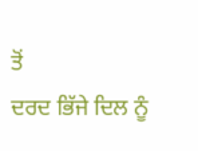ਤੋਂ
ਦਰਦ ਭਿੱਜੇ ਦਿਲ ਨੂੰ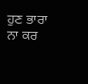ਹੁਣ ਭਾਰਾ ਨਾ ਕਰ